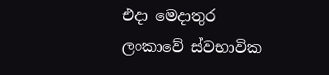එදා මෙදාතුර ලංකාවේ ස්වභාවික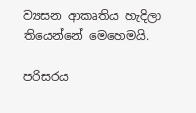ව්‍යසන ආකෘතිය හැදිලා තියෙන්නේ මෙහෙමයි.

පරිසරය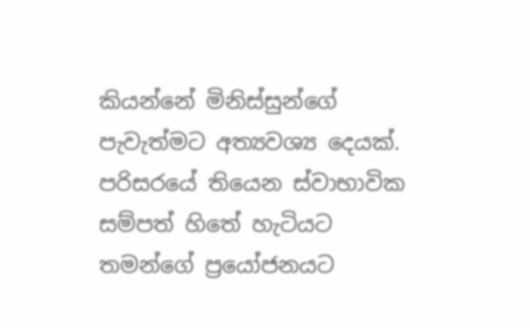කියන්නේ මිනිස්සුන්ගේ පැවැත්මට අත්‍යවශ්‍ය දෙයක්. පරිසරයේ තියෙන ස්වාභාවික සම්පත් හිතේ හැටියට තමන්ගේ ප්‍රයෝජනයට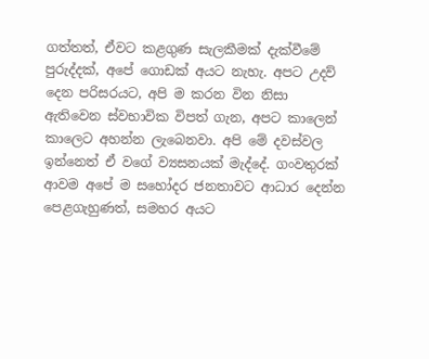ගත්තත්, ඒවට කළගුණ සැලකීමක් දැක්වීමේ පුරුද්දක්, අපේ ගොඩක් අයට නැහැ. අපට උදව් දෙන පරිසරයට, අපි ම කරන වින නිසා ඇතිවෙන ස්වභාවික විපත් ගැන, අපට කාලෙන් කාලෙට අහන්න ලැබෙනවා. අපි මේ දවස්වල ඉන්නෙත් ඒ වගේ ව්‍යසනයක් මැද්දේ. ගංවතුරක් ආවම අපේ ම සහෝදර ජනතාවට ආධාර දෙන්න පෙළගැහුණත්, සමහර අයට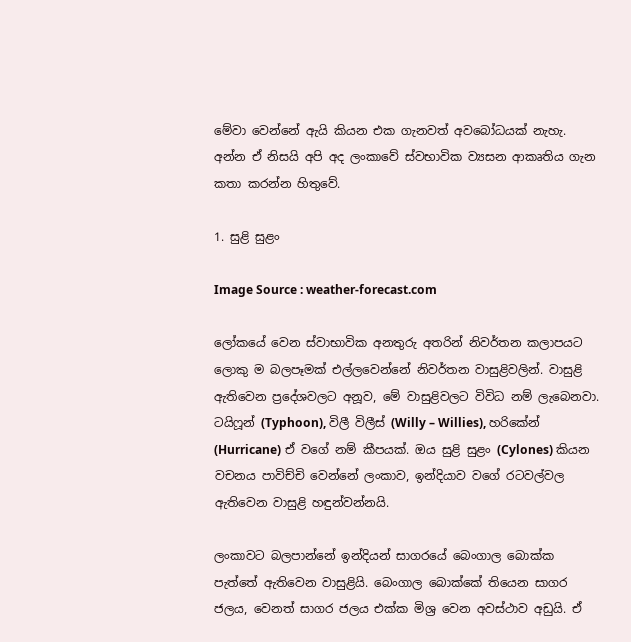මේවා වෙන්නේ ඇයි කියන එක ගැනවත් අවබෝධයක් නැහැ. අන්න ඒ නිසයි අපි අද ලංකාවේ ස්වභාවික ව්‍යසන ආකෘතිය ගැන කතා කරන්න හිතුවේ.

1. සුළි සුළං

Image Source : weather-forecast.com

ලෝකයේ වෙන ස්වාභාවික අනතුරු අතරින් නිවර්තන කලාපයට ලොකු ම බලපෑමක් එල්ලවෙන්නේ නිවර්තන වාසුළිවලින්. වාසුළි ඇතිවෙන ප්‍රදේශවලට අනූව, මේ වාසුළිවලට විවිධ නම් ලැබෙනවා. ටයිෆූන් (Typhoon), විලී විලීස් (Willy – Willies), හරිකේන් (Hurricane) ඒ වගේ නම් කීපයක්. ඔය සුළි සුළං (Cylones) කියන වචනය පාවිච්චි වෙන්නේ ලංකාව, ඉන්දියාව වගේ රටවල්වල ඇතිවෙන වාසුළි හඳුන්වන්නයි.

ලංකාවට බලපාන්නේ ඉන්දියන් සාගරයේ බෙංගාල බොක්ක පැත්තේ ඇතිවෙන වාසුළියි. බෙංගාල බොක්කේ තියෙන සාගර ජලය, වෙනත් සාගර ජලය එක්ක මිශ්‍ර වෙන අවස්ථාව අඩුයි. ඒ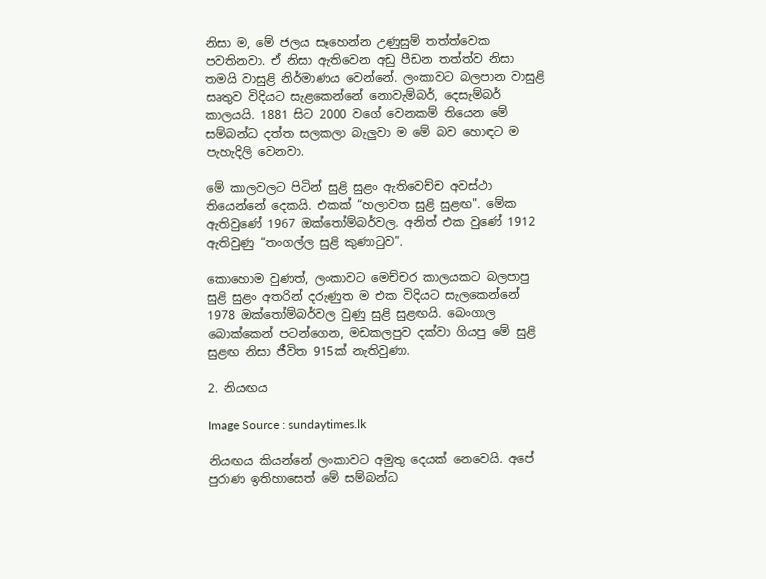නිසා ම, මේ ජලය සෑහෙන්න උණුසුම් තත්ත්වෙක පවතිනවා. ඒ නිසා ඇතිවෙන අඩු පීඩන තත්ත්ව නිසා තමයි වාසුළි නිර්මාණය වෙන්නේ. ලංකාවට බලපාන වාසුළි සෘතුව විදියට සැළකෙන්නේ නොවැම්බර්, දෙසැම්බර් කාලයයි. 1881 සිට 2000 වගේ වෙනකම් තියෙන මේ සම්බන්ධ දත්ත සලකලා බැලුවා ම මේ බව හොඳට ම පැහැදිලි වෙනවා.

මේ කාලවලට පිටින් සුළි සුළං ඇතිවෙච්ච අවස්ථා තියෙන්නේ දෙකයි. එකක් “හලාවත සුළි සුළඟ". මේක ඇතිවුණේ 1967 ඔක්තෝම්බර්වල. අනිත් එක වුණේ 1912 ඇතිවුණු “තංගල්ල සුළි කුණාටුව”.

කොහොම වුණත්, ලංකාවට මෙච්චර කාලයකට බලපාපු සුළි සුළං අතරින් දරුණුත ම එක විදියට සැලකෙන්නේ 1978 ඔක්තෝම්බර්වල වුණු සුළි සුළඟයි. බෙංගාල බොක්කෙන් පටන්ගෙන, මඩකලපුව දක්වා ගියපු මේ සුළි සුළඟ නිසා ජීවිත 915ක් නැතිවුණා.

2. නියඟය

Image Source : sundaytimes.lk

නියඟය කියන්නේ ලංකාවට අමුතු දෙයක් නෙවෙයි. අපේ පුරාණ ඉතිහාසෙත් මේ සම්බන්ධ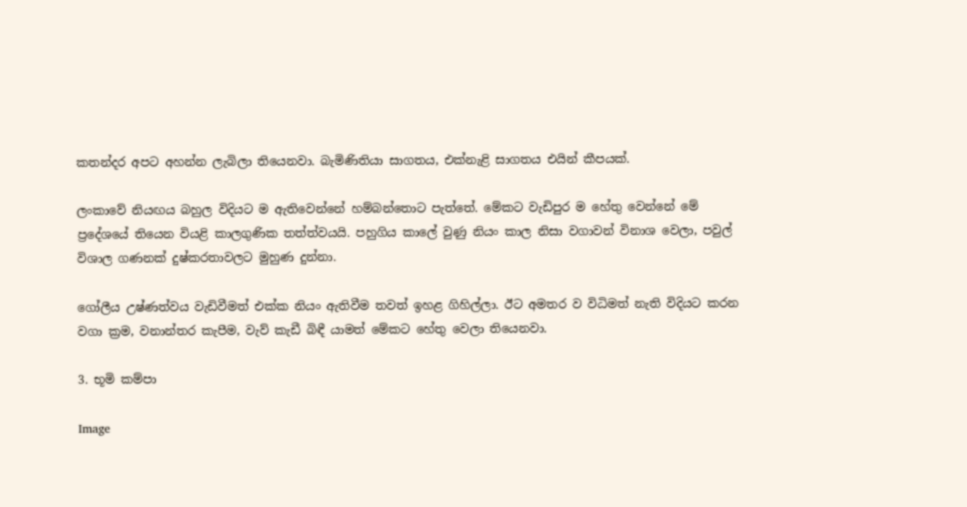කතන්දර අපට අහන්න ලැබිලා තියෙනවා. බැමිණිතියා සාගතය, එක්නැළි සාගතය එයින් කීපයක්.

ලංකාවේ නියඟය බහුල විදියට ම ඇතිවෙන්නේ හම්බන්තොට පැත්තේ. මේකට වැඩිපුර ම හේතු වෙන්නේ මේ ප්‍රදේශයේ තියෙන වියළි කාලගුණික තත්ත්වයයි. පහුගිය කාලේ වුණු නියං කාල නිසා වගාවන් විනාශ වෙලා, පවුල් විශාල ගණනක් දුෂ්කරතාවලට මුහුණ දුන්නා.

ගෝලීය උෂ්ණත්වය වැඩිවීමත් එක්ක නියං ඇතිවීම තවත් ඉහළ ගිහිල්ලා. ඊට අමතර ව විධිමත් නැති විදියට කරන වගා ක්‍රම, වනාන්තර කැපීම, වැව් කැඩී බිඳී යාමත් මේකට හේතු වෙලා තියෙනවා.

3. භූමි කම්පා

Image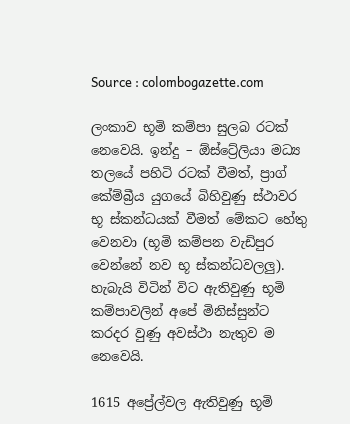Source : colombogazette.com

ලංකාව භූමි කම්පා සුලබ රටක් නෙවෙයි. ඉන්දු – ඕස්ට්‍රේලියා මධ්‍ය තලයේ පහිටි රටක් වීමත්, ප්‍රාග් කේම්බ්‍රීය යුගයේ බිහිවුණු ස්ථාවර භූ ස්කන්ධයක් වීමත් මේකට හේතු වෙනවා (භූමි කම්පන වැඩිපුර වෙන්නේ නව භූ ස්කන්ධවලලු). හැබැයි විටින් විට ඇතිවුණු භූමි කම්පාවලින් අපේ මිනිස්සුන්ට කරදර වුණු අවස්ථා නැතුව ම නෙවෙයි.

1615 අප්‍රේල්වල ඇතිවුණු භූමි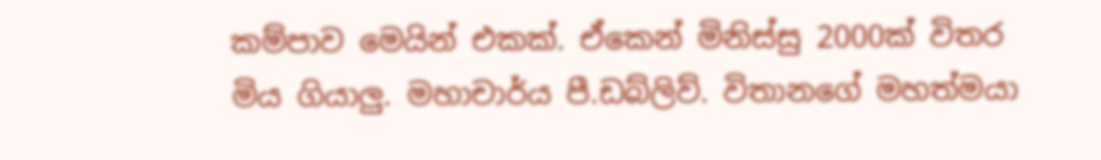කම්පාව මෙයින් එකක්. ඒකෙන් මිනිස්සු 2000ක් විතර මිය ගියාලු. මහාචාර්ය පී.ඩබ්ලිව්. විතානගේ මහත්මයා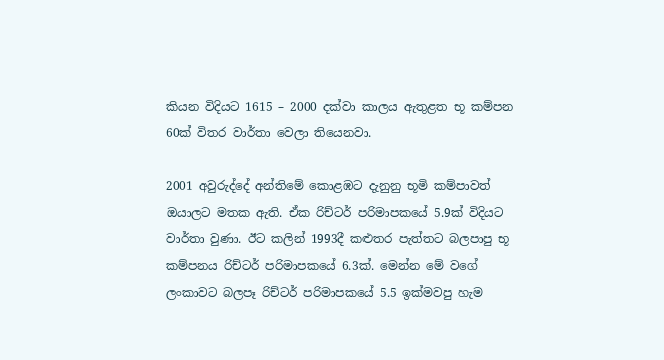කියන විදියට 1615 – 2000 දක්වා කාලය ඇතුළත භූ කම්පන 60ක් විතර වාර්තා වෙලා තියෙනවා.

2001 අවුරුද්දේ අන්තිමේ කොළඹට දැනුනු භූමි කම්පාවත් ඔයාලට මතක ඇති. ඒක රිච්ටර් පරිමාපකයේ 5.9ක් විදියට වාර්තා වුණා. ඊට කලින් 1993දී කළුතර පැත්තට බලපාපු භූ කම්පනය රිච්ටර් පරිමාපකයේ 6.3ක්. මෙන්න මේ වගේ ලංකාවට බලපෑ රිච්ටර් පරිමාපකයේ 5.5 ඉක්මවපු හැම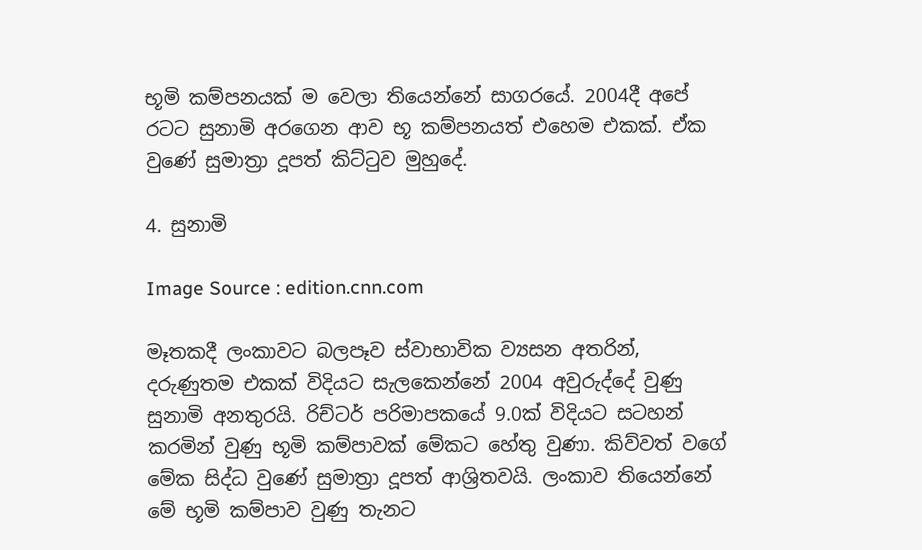භූමි කම්පනයක් ම වෙලා තියෙන්නේ සාගරයේ. 2004දී අපේ රටට සුනාමි අරගෙන ආව භූ කම්පනයත් එහෙම එකක්. ඒක වුණේ සුමාත්‍රා දූපත් කිට්ටුව මුහුදේ.

4. සුනාමි

Image Source : edition.cnn.com

මෑතකදී ලංකාවට බලපෑව ස්වාභාවික ව්‍යසන අතරින්, දරුණුතම එකක් විදියට සැලකෙන්නේ 2004 අවුරුද්දේ වුණු සුනාමි අනතුරයි. රිච්ටර් පරිමාපකයේ 9.0ක් විදියට සටහන් කරමින් වුණු භූමි කම්පාවක් මේකට හේතු වුණා. කිව්වත් වගේ මේක සිද්ධ වුණේ සුමාත්‍රා දූපත් ආශ්‍රිතවයි. ලංකාව තියෙන්නේ මේ භූමි කම්පාව වුණු තැනට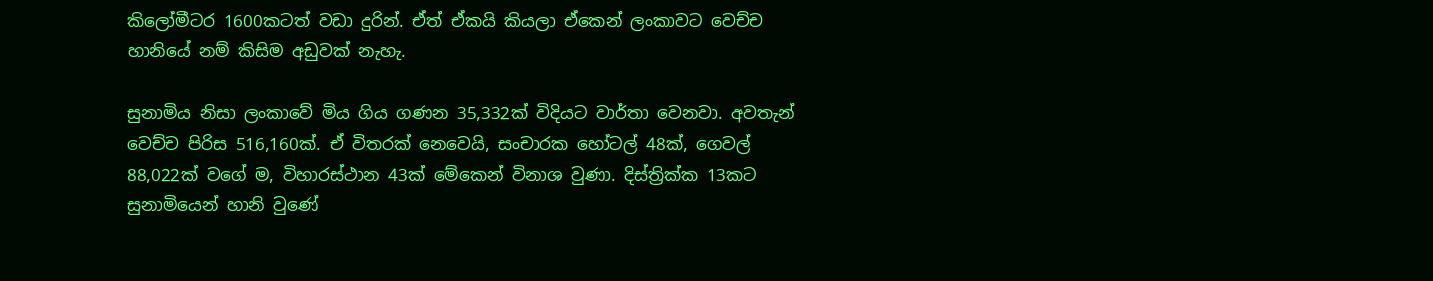කිලෝමීටර 1600කටත් වඩා දුරින්. ඒත් ඒකයි කියලා ඒකෙන් ලංකාවට වෙච්ච හානියේ නම් කිසිම අඩුවක් නැහැ.

සුනාමිය නිසා ලංකාවේ මිය ගිය ගණන 35,332ක් විදියට වාර්තා වෙනවා. අවතැන් වෙච්ච පිරිස 516,160ක්. ඒ විතරක් නෙවෙයි, සංචාරක හෝටල් 48ක්, ගෙවල් 88,022ක් වගේ ම, විහාරස්ථාන 43ක් මේකෙන් විනාශ වුණා. දිස්ත්‍රික්ක 13කට සුනාමියෙන් හානි වුණේ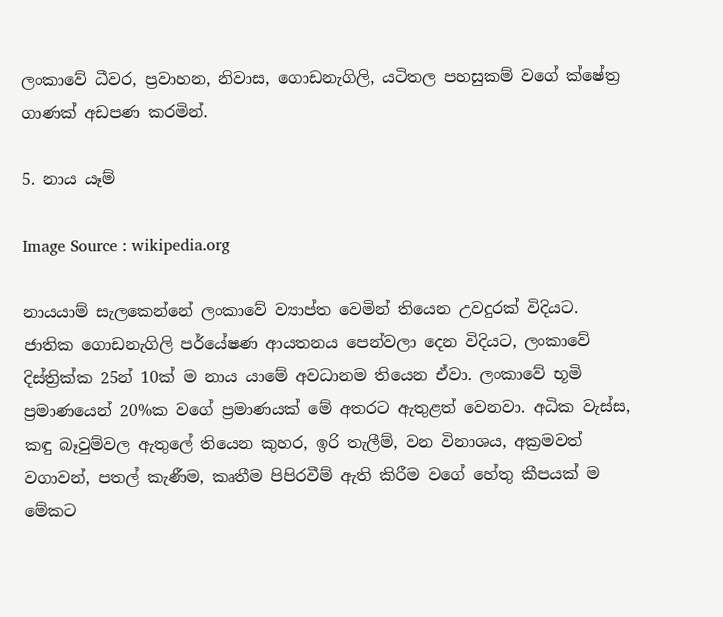ලංකාවේ ධීවර, ප්‍රවාහන, නිවාස, ගොඩනැගිලි, යටිතල පහසුකම් වගේ ක්ෂේත්‍ර ගාණක් අඩපණ කරමින්.

5. නාය යෑම්

Image Source : wikipedia.org

නායයාම් සැලකෙන්නේ ලංකාවේ ව්‍යාප්ත වෙමින් තියෙන උවදුරක් විදියට. ජාතික ගොඩනැගිලි පර්යේෂණ ආයතනය පෙන්වලා දෙන විදියට, ලංකාවේ දිස්ත්‍රික්ක 25න් 10ක් ම නාය යාමේ අවධානම තියෙන ඒවා. ලංකාවේ භූමි ප්‍රමාණයෙන් 20%ක වගේ ප්‍රමාණයක් මේ අතරට ඇතුළත් වෙනවා. අධික වැස්ස, කඳු බෑවුම්වල ඇතුලේ තියෙන කුහර, ඉරි තැලීම්, වන විනාශය, අක්‍රමවත් වගාවන්, පතල් කැණීම, කෘතීම පිපිරවීම් ඇති කිරීම වගේ හේතු කීපයක් ම මේකට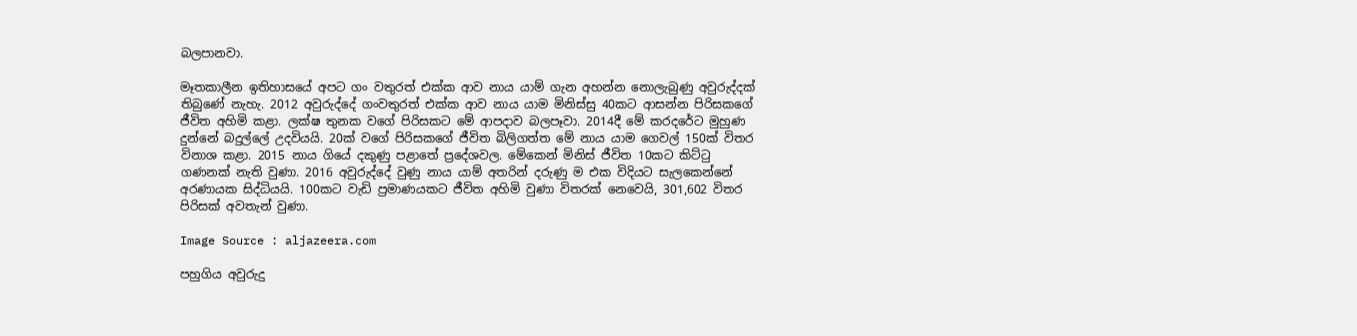බලපානවා.

මෑතකාලීන ඉතිහාසයේ අපට ගං වතුරත් එක්ක ආව නාය යාම් ගැන අහන්න නොලැබුණු අවුරුද්දක් තිබුණේ නැහැ. 2012 අවුරුද්දේ ගංවතුරත් එක්ක ආව නාය යාම මිනිස්සු 40කට ආසන්න පිරිසකගේ ජීවිත අහිමි කළා. ලක්ෂ තුනක වගේ පිරිසකට මේ ආපදාව බලපෑවා. 2014දී මේ කරදරේට මුහුණ දුන්නේ බදුල්ලේ උදවියයි. 20ක් වගේ පිරිසකගේ ජීවිත බිලිගත්ත මේ නාය යාම ගෙවල් 150ක් විතර විනාශ කළා. 2015 නාය ගියේ දකුණු පළාතේ ප්‍රදේශවල. මේකෙන් මිනිස් ජීවිත 10කට කිට්ටු ගණනක් නැති වුණා. 2016 අවුරුද්දේ වුණු නාය යාම් අතරින් දරුණු ම එක විදියට සැලකෙන්නේ අරණායක සිද්ධියයි. 100කට වැඩි ප්‍රමාණයකට ජීවිත අහිමි වුණා විතරක් නෙවෙයි, 301,602 විතර පිරිසක් අවතැන් වුණා.

Image Source : aljazeera.com

පහුගිය අවුරුදු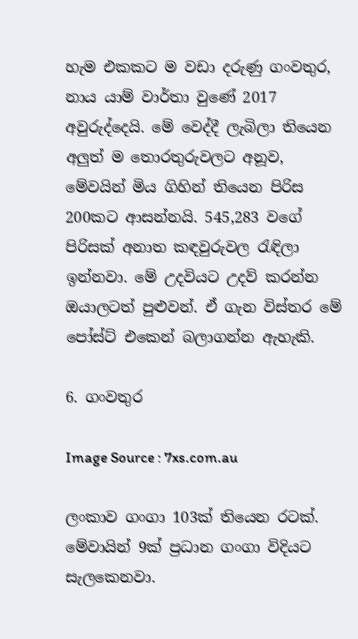හැම එකකට ම වඩා දරුණු ගංවතුර, නාය යාම් වාර්තා වුණේ 2017 අවුරුද්දෙයි. මේ වෙද්දී ලැබිලා තියෙන අලුත් ම තොරතුරුවලට අනූව, මේවයින් මිය ගිහින් තියෙන පිරිස 200කට ආසන්නයි. 545,283 වගේ පිරිසක් අනාත කඳවුරුවල රැඳිලා ඉන්නවා. මේ උදවියට උදව් කරන්න ඔයාලටත් පුළුවන්. ඒ ගැන විස්තර මේ පෝස්ට් එකෙන් බලාගන්න ඇහැකි.

6. ගංවතුර

Image Source : 7xs.com.au

ලංකාව ගංගා 103ක් තියෙන රටක්. මේවායින් 9ක් ප්‍රධාන ගංගා විදියට සැලකෙනවා.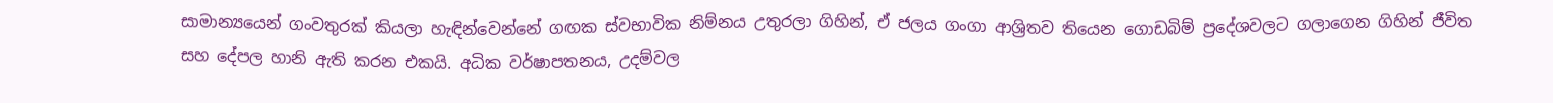සාමාන්‍යයෙන් ගංවතුරක් කියලා හැඳින්වෙන්නේ ගඟක ස්වභාවික නිම්නය උතුරලා ගිහින්, ඒ ජලය ගංගා ආශ්‍රිතව තියෙන ගොඩබිම් ප්‍රදේශවලට ගලාගෙන ගිහින් ජීවිත සහ දේපල හානි ඇති කරන එකයි. අධික වර්ෂාපතනය, උදම්වල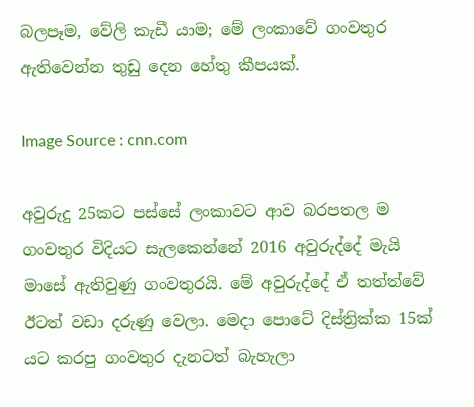බලපෑම, වේලි කැඩී යාම; මේ ලංකාවේ ගංවතුර ඇතිවෙන්න තුඩු දෙන හේතු කීපයක්.

Image Source : cnn.com

අවුරුදු 25කට පස්සේ ලංකාවට ආව බරපතල ම ගංවතුර විදියට සැලකෙන්නේ 2016 අවුරුද්දේ මැයි මාසේ ඇතිවුණු ගංවතුරයි. මේ අවුරුද්දේ ඒ තත්ත්වේ ඊටත් වඩා දරුණු වෙලා. මෙදා පොටේ දිස්ත්‍රික්ක 15ක් යට කරපු ගංවතුර දැනටත් බැහැලා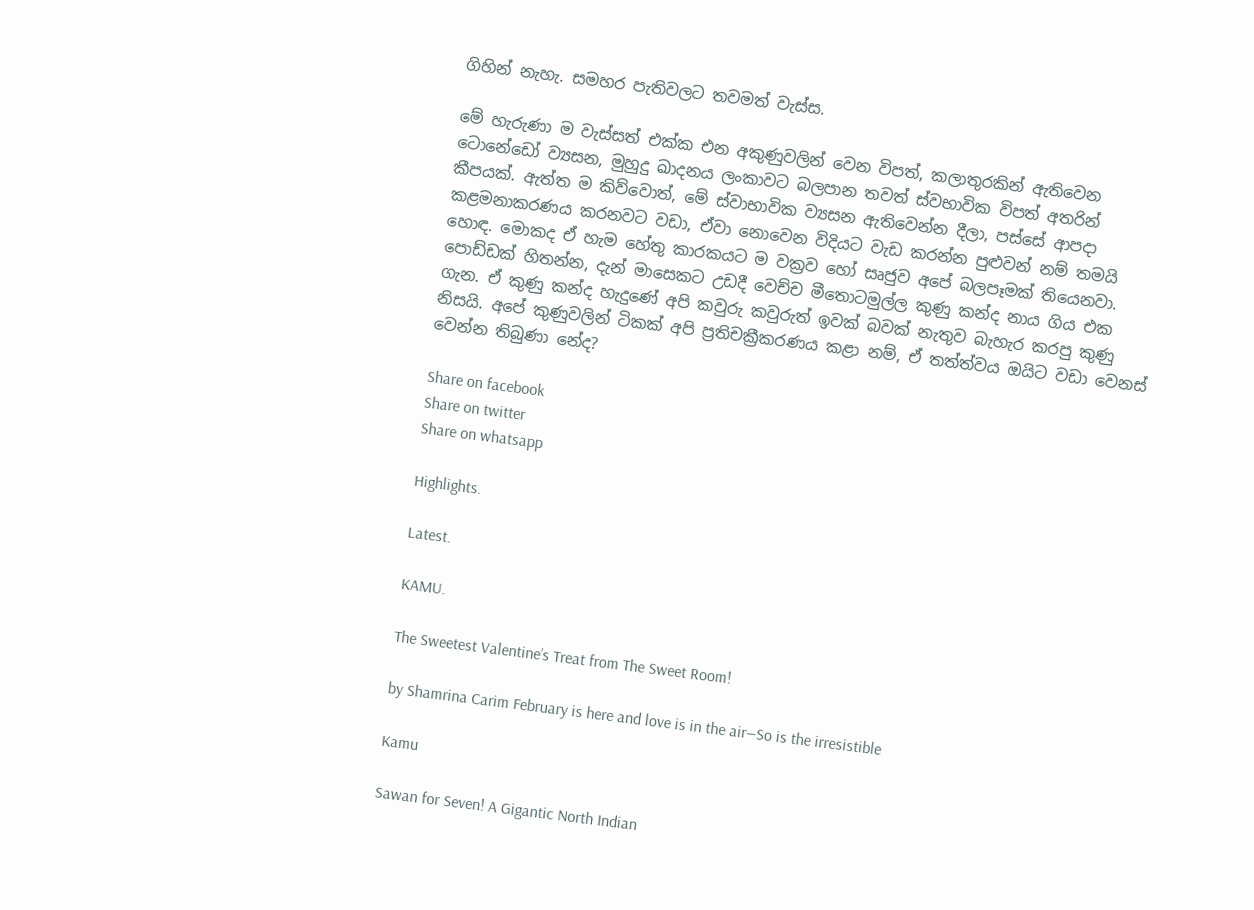ගිහින් නැහැ. සමහර පැතිවලට තවමත් වැස්ස.

මේ හැරුණා ම වැස්සත් එක්ක එන අකුණුවලින් වෙන විපත්, කලාතුරකින් ඇතිවෙන ටොනේඩෝ ව්‍යසන, මුහුදු ඛාදනය ලංකාවට බලපාන තවත් ස්වභාවික විපත් අතරින් කීපයක්. ඇත්ත ම කිව්වොත්, මේ ස්වාභාවික ව්‍යසන ඇතිවෙන්න දීලා, පස්සේ ආපදා කළමනාකරණය කරනවට වඩා, ඒවා නොවෙන විදියට වැඩ කරන්න පුළුවන් නම් තමයි හොඳ. මොකද ඒ හැම හේතු කාරකයට ම වක්‍රව හෝ සෘජුව අපේ බලපෑමක් තියෙනවා. පොඩ්ඩක් හිතන්න, දැන් මාසෙකට උඩදී වෙච්ච මීතොටමුල්ල කුණු කන්ද නාය ගිය එක ගැන. ඒ කුණු කන්ද හැදුණේ අපි කවුරු කවුරුත් ඉවක් බවක් නැතුව බැහැර කරපු කුණු නිසයි. අපේ කුණුවලින් ටිකක් අපි ප්‍රතිචක්‍රීකරණය කළා නම්, ඒ තත්ත්වය ඔයිට වඩා වෙනස් වෙන්න තිබුණා නේද?

Share on facebook
Share on twitter
Share on whatsapp

Highlights.

Latest.

KAMU.

The Sweetest Valentine’s Treat from The Sweet Room!

by Shamrina Carim February is here and love is in the air—So is the irresistible

Kamu

Sawan for Seven! A Gigantic North Indian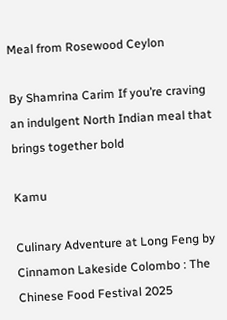Meal from Rosewood Ceylon

By Shamrina Carim If you’re craving an indulgent North Indian meal that brings together bold

Kamu

Culinary Adventure at Long Feng by Cinnamon Lakeside Colombo : The Chinese Food Festival 2025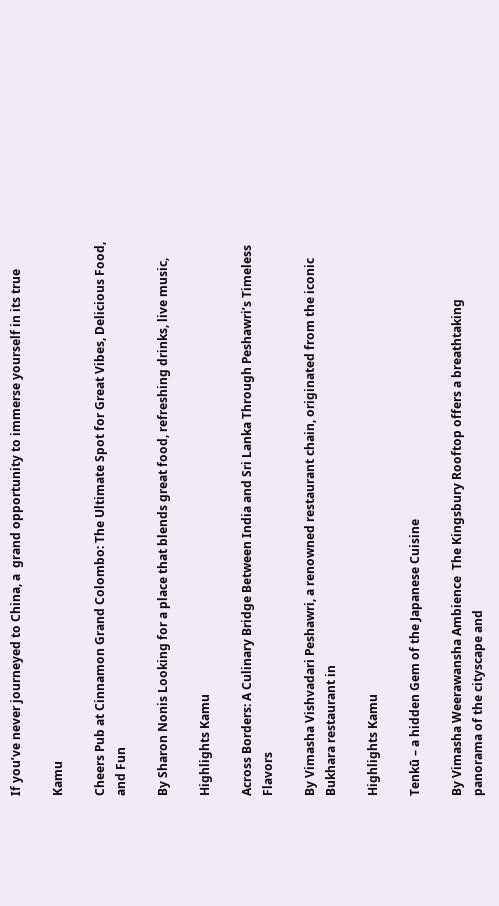If you’ve never journeyed to China, a  grand opportunity to immerse yourself in its true

Kamu

Cheers Pub at Cinnamon Grand Colombo: The Ultimate Spot for Great Vibes, Delicious Food, and Fun

By Sharon Nonis Looking for a place that blends great food, refreshing drinks, live music,

Highlights Kamu

Across Borders: A Culinary Bridge Between India and Sri Lanka Through Peshawri’s Timeless Flavors

By Vimasha Vishvadari Peshawri, a renowned restaurant chain, originated from the iconic Bukhara restaurant in

Highlights Kamu

Tenkū – a hidden Gem of the Japanese Cuisine

By Vimasha Weerawansha Ambience  The Kingsbury Rooftop offers a breathtaking panorama of the cityscape and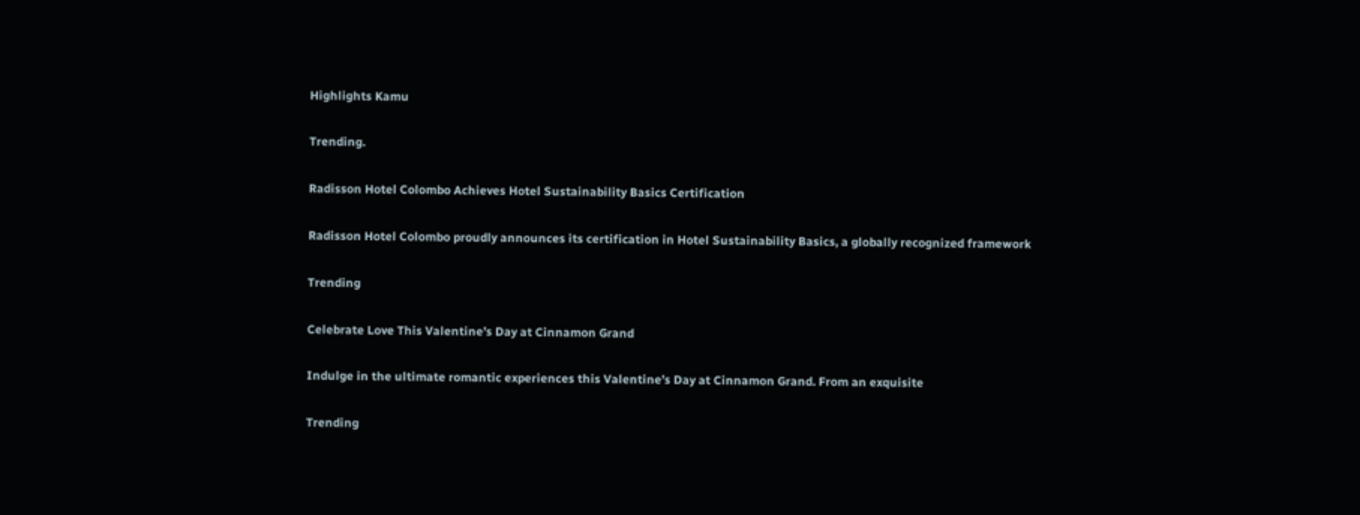Highlights Kamu

Trending.

Radisson Hotel Colombo Achieves Hotel Sustainability Basics Certification

Radisson Hotel Colombo proudly announces its certification in Hotel Sustainability Basics, a globally recognized framework

Trending

Celebrate Love This Valentine’s Day at Cinnamon Grand

Indulge in the ultimate romantic experiences this Valentine’s Day at Cinnamon Grand. From an exquisite

Trending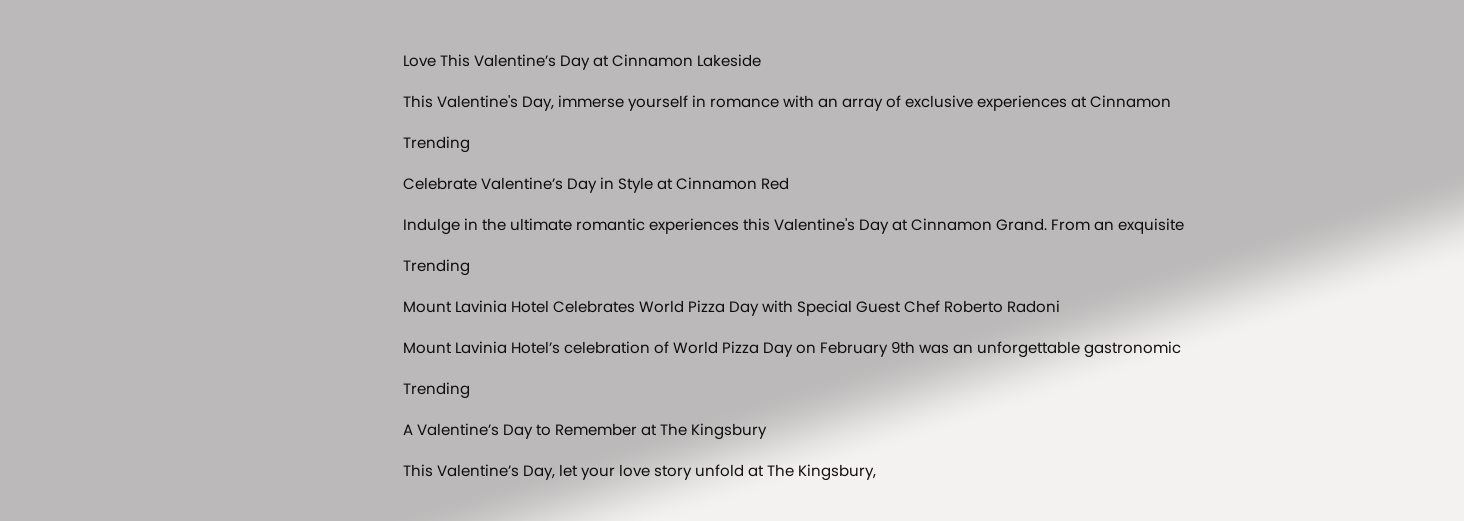Love This Valentine’s Day at Cinnamon Lakeside

This Valentine's Day, immerse yourself in romance with an array of exclusive experiences at Cinnamon

Trending

Celebrate Valentine’s Day in Style at Cinnamon Red

Indulge in the ultimate romantic experiences this Valentine's Day at Cinnamon Grand. From an exquisite

Trending

Mount Lavinia Hotel Celebrates World Pizza Day with Special Guest Chef Roberto Radoni

Mount Lavinia Hotel’s celebration of World Pizza Day on February 9th was an unforgettable gastronomic

Trending

A Valentine’s Day to Remember at The Kingsbury

This Valentine’s Day, let your love story unfold at The Kingsbury,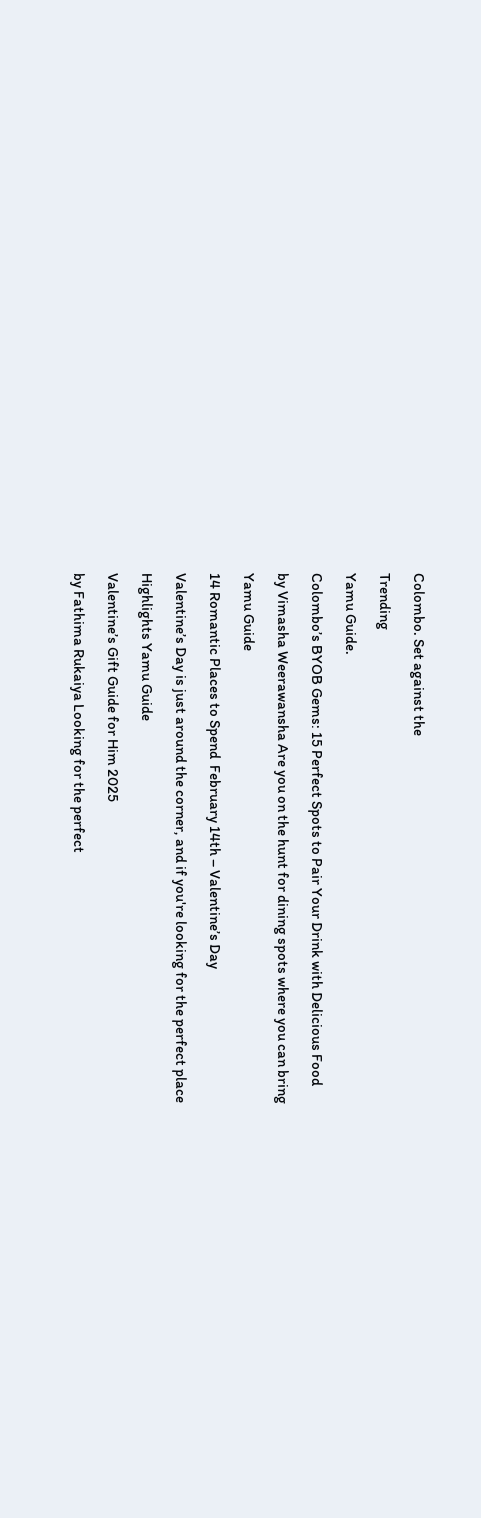Colombo. Set against the

Trending

Yamu Guide.

Colombo’s BYOB Gems: 15 Perfect Spots to Pair Your Drink with Delicious Food

by Vimasha Weerawansha Are you on the hunt for dining spots where you can bring

Yamu Guide

14 Romantic Places to Spend  February 14th – Valentine’s Day

Valentine’s Day is just around the corner, and if you're looking for the perfect place

Highlights Yamu Guide

Valentine’s Gift Guide for Him 2025

by Fathima Rukaiya Looking for the perfect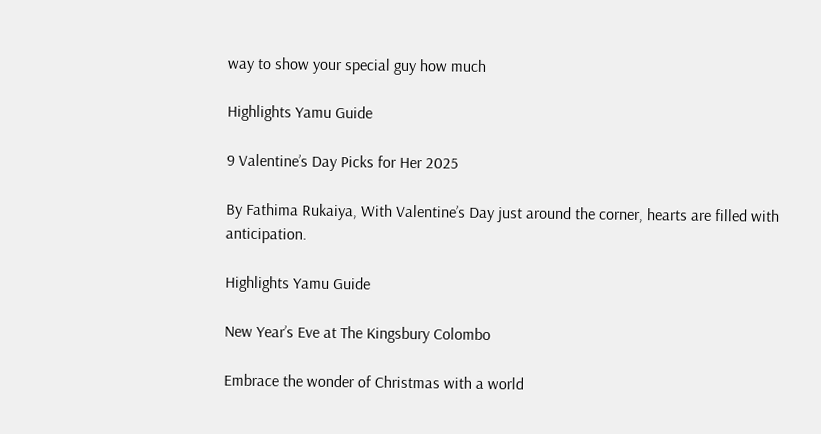way to show your special guy how much

Highlights Yamu Guide

9 Valentine’s Day Picks for Her 2025

By Fathima Rukaiya, With Valentine’s Day just around the corner, hearts are filled with anticipation.

Highlights Yamu Guide

New Year’s Eve at The Kingsbury Colombo

Embrace the wonder of Christmas with a world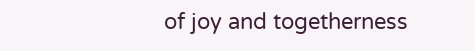of joy and togetherness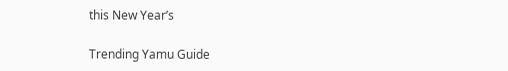this New Year’s

Trending Yamu Guide